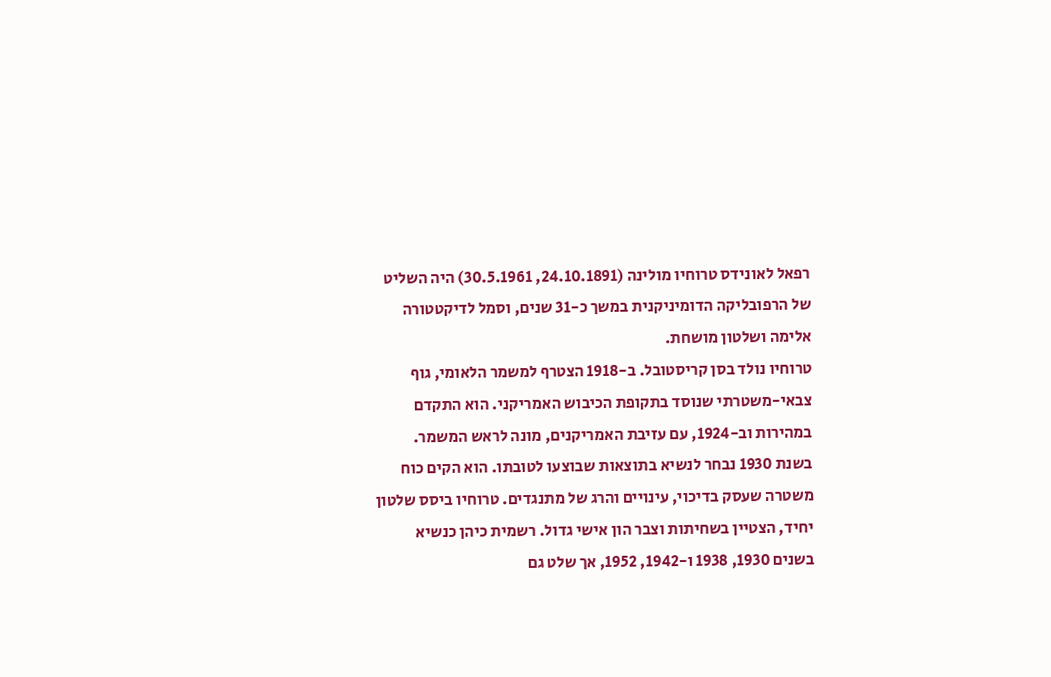רפאל לאונידס טרוחיו מולינה (24.10.1891, 30.5.1961) היה השליט של הרפובליקה הדומיניקנית במשך כ-31 שנים, וסמל לדיקטטורה אלימה ושלטון מושחת.
טרוחיו נולד בסן קריסטובל. ב-1918 הצטרף למשמר הלאומי, גוף צבאי-משטרתי שנוסד בתקופת הכיבוש האמריקני. הוא התקדם במהירות וב-1924, עם עזיבת האמריקנים, מונה לראש המשמר.
בשנת 1930 נבחר לנשיא בתוצאות שבוצעו לטובתו. הוא הקים כוח משטרה שעסק בדיכוי, עינויים והרג של מתנגדים. טרוחיו ביסס שלטון יחיד, הצטיין בשחיתות וצבר הון אישי גדול. רשמית כיהן כנשיא בשנים 1930, 1938 ו-1942, 1952, אך שלט גם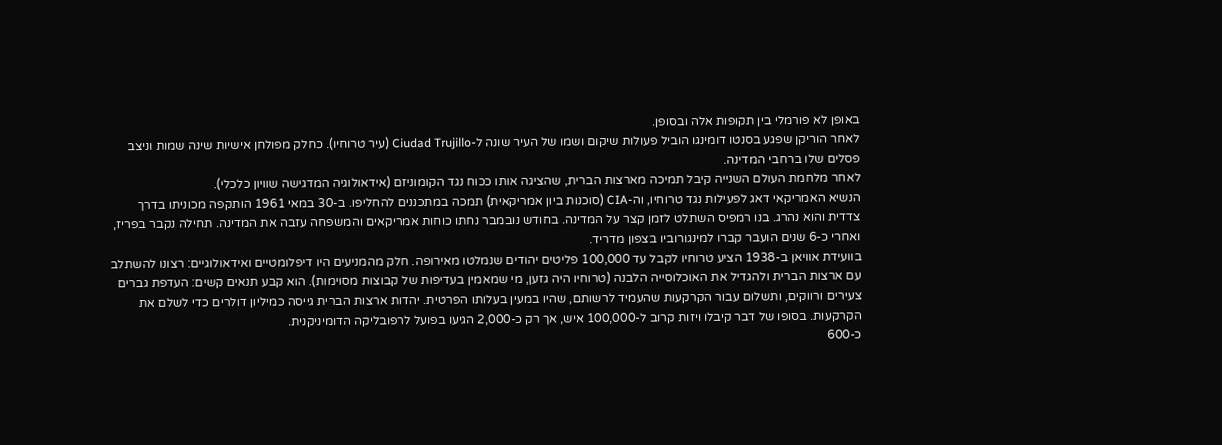באופן לא פורמלי בין תקופות אלה ובסופן.
לאחר הוריקן שפגע בסנטו דומינגו הוביל פעולות שיקום ושמו של העיר שונה ל-Ciudad Trujillo (עיר טרוחיו). כחלק מפולחן אישיות שינה שמות וניצב פסלים שלו ברחבי המדינה.
לאחר מלחמת העולם השנייה קיבל תמיכה מארצות הברית, שהציגה אותו ככוח נגד הקומוניזם (אידאולוגיה המדגישה שוויון כלכלי).
הנשיא האמריקאי דאג לפעילות נגד טרוחיו, וה-CIA (סוכנות ביון אמריקאית) תמכה במתכננים להחליפו. ב-30 במאי 1961 הותקפה מכוניתו בדרך צדדית והוא נהרג. בנו רמפיס השתלט לזמן קצר על המדינה. בחודש נובמבר נחתו כוחות אמריקאים והמשפחה עזבה את המדינה. תחילה נקבר בפריז, ואחרי כ-6 שנים הועבר קברו למינגורוביו בצפון מדריד.
בוועידת אוויאן ב-1938 הציע טרוחיו לקבל עד 100,000 פליטים יהודים שנמלטו מאירופה. חלק מהמניעים היו דיפלומטיים ואידאולוגיים: רצונו להשתלב עם ארצות הברית ולהגדיל את האוכלוסייה הלבנה (טרוחיו היה גזען, מי שמאמין בעדיפות של קבוצות מסוימות). הוא קבע תנאים קשים: העדפת גברים צעירים ורווקים, ותשלום עבור הקרקעות שהעמיד לרשותם, שהיו במעין בעלותו הפרטית. יהדות ארצות הברית גייסה כמיליון דולרים כדי לשלם את הקרקעות. בסופו של דבר קיבלו ויזות קרוב ל-100,000 איש, אך רק כ-2,000 הגיעו בפועל לרפובליקה הדומיניקנית.
כ-600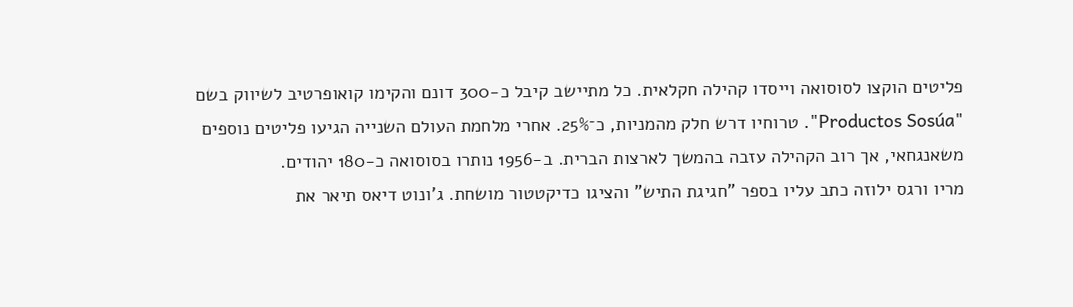פליטים הוקצו לסוסואה וייסדו קהילה חקלאית. כל מתיישב קיבל כ-300 דונם והקימו קואופרטיב לשיווק בשם "Productos Sosúa". טרוחיו דרש חלק מהמניות, כ־25%. אחרי מלחמת העולם השנייה הגיעו פליטים נוספים משאנגחאי, אך רוב הקהילה עזבה בהמשך לארצות הברית. ב-1956 נותרו בסוסואה כ-180 יהודים.
מריו ורגס ילוזה כתב עליו בספר "חגיגת התיש" והציגו כדיקטטור מושחת. ג'ונוט דיאס תיאר את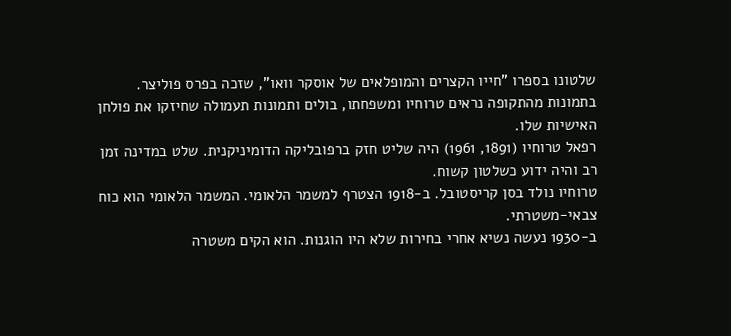שלטונו בספרו "חייו הקצרים והמופלאים של אוסקר וואו", שזכה בפרס פוליצר.
בתמונות מהתקופה נראים טרוחיו ומשפחתו, בולים ותמונות תעמולה שחיזקו את פולחן האישיות שלו.
רפאל טרוחיו (1891, 1961) היה שליט חזק ברפובליקה הדומיניקנית. שלט במדינה זמן רב והיה ידוע כשלטון קשוח.
טרוחיו נולד בסן קריסטובל. ב-1918 הצטרף למשמר הלאומי. המשמר הלאומי הוא כוח צבאי-משטרתי.
ב-1930 נעשה נשיא אחרי בחירות שלא היו הוגנות. הוא הקים משטרה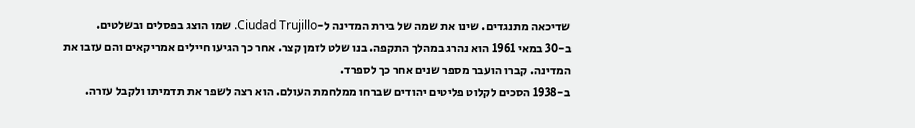שדיכאה מתנגדים. שינו את שמה של בירת המדינה ל-Ciudad Trujillo. שמו הוצג בפסלים ובשלטים.
ב-30 במאי 1961 הוא נהרג במהלך התקפה. בנו שלט לזמן קצר. אחר כך הגיעו חיילים אמריקאים והם עזבו את המדינה. קברו הועבר מספר שנים אחר כך לספרד.
ב-1938 הסכים לקלוט פליטים יהודים שברחו ממלחמת העולם. הוא רצה לשפר את תדמיתו ולקבל עזרה.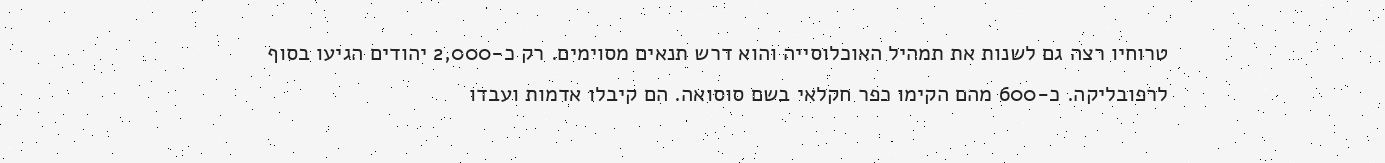טרוחיו רצה גם לשנות את תמהיל האוכלוסייה והוא דרש תנאים מסוימים. רק כ-2,000 יהודים הגיעו בסוף לרפובליקה. כ-600 מהם הקימו כפר חקלאי בשם סוסואה. הם קיבלו אדמות ועבדו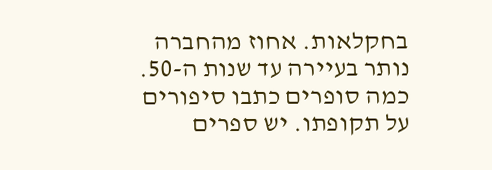בחקלאות. אחוז מהחברה נותר בעיירה עד שנות ה-50.
כמה סופרים כתבו סיפורים על תקופתו. יש ספרים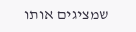שמציגים אותו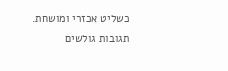כשליט אכזרי ומושחת.
תגובות גולשים